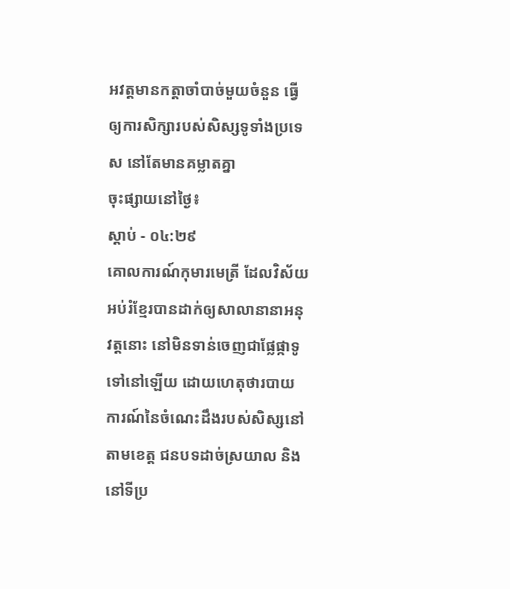អវត្តមានកត្តាចាំបាច់មួយចំនួន ធ្វើឲ្យការសិក្សារបស់សិស្សទូទាំងប្រទេស នៅតែមានគម្លាតគ្នា
ចុះផ្សាយនៅថ្ងៃ៖
ស្តាប់ - ០៤:២៩
គោលការណ៍កុមារមេត្រី ដែលវិស័យអប់រំខ្មែរបានដាក់ឲ្យសាលានានាអនុវត្តនោះ នៅមិនទាន់ចេញជាផ្លែផ្កាទូទៅនៅឡើយ ដោយហេតុថារបាយការណ៍នៃចំណេះដឹងរបស់សិស្សនៅតាមខេត្ត ជនបទដាច់ស្រយាល និងនៅទីប្រ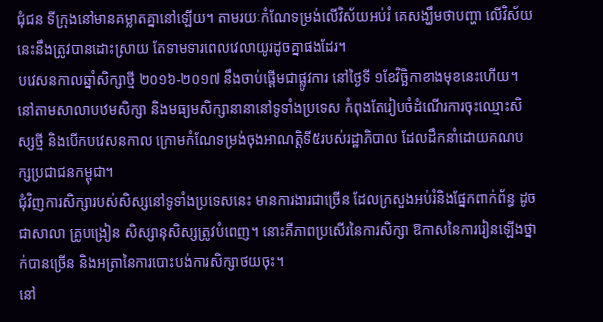ជុំជន ទីក្រុងនៅមានគម្លាតគ្នានៅឡើយ។ តាមរយៈកំណែទម្រង់លើវិស័យអប់រំ គេសង្ឃឹមថាបញ្ហា លើវិស័យនេះនឹងត្រូវបានដោះស្រាយ តែទាមទារពេលវេលាយូរដូចគ្នាផងដែរ។
បវេសនកាលឆ្នាំសិក្សាថ្មី ២០១៦-២០១៧ នឹងចាប់ផ្តើមជាផ្លូវការ នៅថ្ងៃទី ១ខែវិច្ឆិកាខាងមុខនេះហើយ។ នៅតាមសាលាបឋមសិក្សា និងមធ្យមសិក្សានានានៅទូទាំងប្រទេស កំពុងតែរៀបចំដំណើរការចុះឈ្មោះសិស្សថ្មី និងបើកបវេសនកាល ក្រោមកំណែទម្រង់ចុងអាណត្តិទី៥របស់រដ្ឋាភិបាល ដែលដឹកនាំដោយគណបក្សប្រជាជនកម្ពុជា។
ជុំវិញការសិក្សារបស់សិស្សនៅទូទាំងប្រទេសនេះ មានការងារជាច្រើន ដែលក្រសួងអប់រំនិងផ្នែកពាក់ព័ន្ធ ដូចជាសាលា គ្រូបង្រៀន សិស្សានុសិស្សត្រូវបំពេញ។ នោះគឺភាពប្រសើរនៃការសិក្សា ឱកាសនៃការរៀនឡើងថ្នាក់បានច្រើន និងអត្រានៃការបោះបង់ការសិក្សាថយចុះ។
នៅ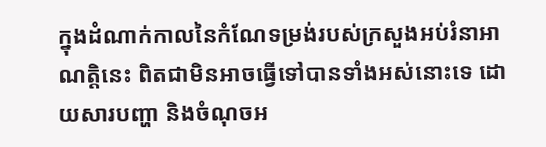ក្នុងដំណាក់កាលនៃកំណែទម្រង់របស់ក្រសួងអប់រំនាអាណត្តិនេះ ពិតជាមិនអាចធ្វើទៅបានទាំងអស់នោះទេ ដោយសារបញ្ហា និងចំណុចអ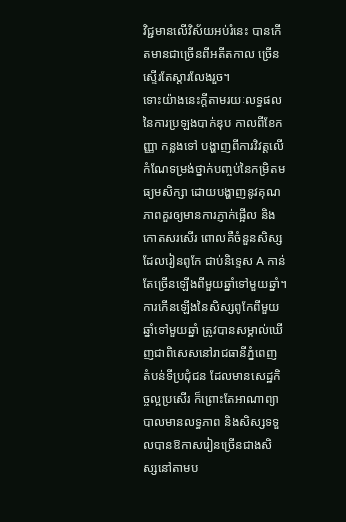វិជ្ជមានលើវិស័យអប់រំនេះ បានកើតមានជាច្រើនពីអតីតកាល ច្រើនស្ទើរតែស្តារលែងរួច។
ទោះយ៉ាងនេះក្តីតាមរយៈលទ្ធផលនៃការប្រឡងបាក់ឌុប កាលពីខែកញ្ញា កន្លងទៅ បង្ហាញពីការវិវត្តលើកំណែទម្រង់ថ្នាក់បញ្ចប់នៃកម្រិតមធ្យមសិក្សា ដោយបង្ហាញនូវគុណភាពគួរឲ្យមានការភ្ញាក់ផ្អើល និងកោតសរសើរ ពោលគឺចំនួនសិស្ស ដែលរៀនពូកែ ជាប់និទ្ទេស A កាន់តែច្រើនឡើងពីមួយឆ្នាំទៅមួយឆ្នាំ។
ការកើនឡើងនៃសិស្សពូកែពីមួយឆ្នាំទៅមួយឆ្នាំ ត្រូវបានសម្គាល់ឃើញជាពិសេសនៅរាជធានីភ្នំពេញ តំបន់ទីប្រជុំជន ដែលមានសេដ្ឋកិច្ចល្អប្រសើរ ក៏ព្រោះតែអាណាព្យាបាលមានលទ្ធភាព និងសិស្សទទួលបានឱកាសរៀនច្រើនជាងសិស្សនៅតាមប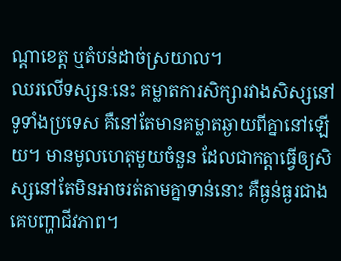ណ្តាខេត្ត ឬតំបន់ដាច់ស្រយាល។
ឈរលើទស្សនៈនេះ គម្លាតការសិក្សារវាងសិស្សនៅទូទាំងប្រទេស គឺនៅតែមានគម្លាតឆ្ងាយពីគ្នានៅឡើយ។ មានមូលហេតុមួយចំនួន ដែលជាកត្តាធ្វើឲ្យសិស្សនៅតែមិនអាចរត់តាមគ្នាទាន់នោះ គឺធ្ងន់ធ្ងរជាងគេបញ្ហាជីវភាព។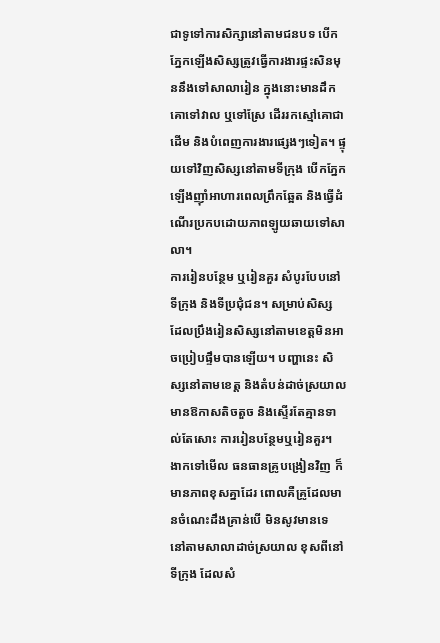ជាទូទៅការសិក្សានៅតាមជនបទ បើកភ្នែកឡើងសិស្សត្រូវធ្វើការងារផ្ទះសិនមុននឹងទៅសាលារៀន ក្នុងនោះមានដឹកគោទៅវាល ឬទៅស្រែ ដើររកស្មៅគោជាដើម និងបំពេញការងារផ្សេងៗទៀត។ ផ្ទុយទៅវិញសិស្សនៅតាមទីក្រុង បើកភ្នែកឡើងញ៉ាំអាហារពេលព្រឹកឆ្អែត និងធ្វើដំណើរប្រកបដោយភាពឡូយឆាយទៅសាលា។
ការរៀនបន្ថែម ឬរៀនគួរ សំបូរបែបនៅទីក្រុង និងទីប្រជុំជន។ សម្រាប់សិស្ស ដែលប្រឹងរៀនសិស្សនៅតាមខេត្តមិនអាចប្រៀបផ្ទឹមបានឡើយ។ បញ្ហានេះ សិស្សនៅតាមខេត្ត និងតំបន់ដាច់ស្រយាលមានឱកាសតិចតួច និងស្ទើរតែគ្មានទាល់តែសោះ ការរៀនបន្ថែមឬរៀនគួរ។
ងាកទៅមើល ធនធានគ្រូបង្រៀនវិញ ក៏មានភាពខុសគ្នាដែរ ពោលគឺគ្រូដែលមានចំណេះដឹងគ្រាន់បើ មិនសូវមានទេ នៅតាមសាលាដាច់ស្រយាល ខុសពីនៅទីក្រុង ដែលសំ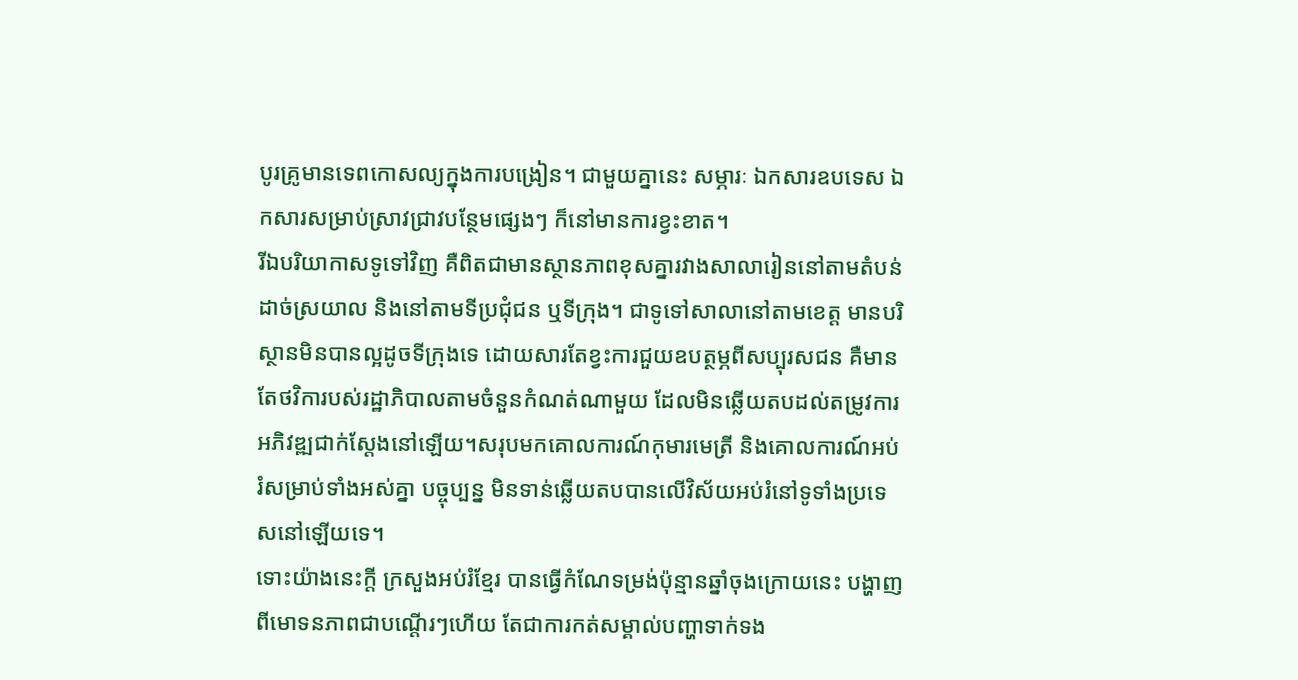បូរគ្រូមានទេពកោសល្យក្នុងការបង្រៀន។ ជាមួយគ្នានេះ សម្ភារៈ ឯកសារឧបទេស ឯកសារសម្រាប់ស្រាវជ្រាវបន្ថែមផ្សេងៗ ក៏នៅមានការខ្វះខាត។
រីឯបរិយាកាសទូទៅវិញ គឺពិតជាមានស្ថានភាពខុសគ្នារវាងសាលារៀននៅតាមតំបន់ដាច់ស្រយាល និងនៅតាមទីប្រជុំជន ឬទីក្រុង។ ជាទូទៅសាលានៅតាមខេត្ត មានបរិស្ថានមិនបានល្អដូចទីក្រុងទេ ដោយសារតែខ្វះការជួយឧបត្ថម្ភពីសប្បុរសជន គឺមានតែថវិការបស់រដ្ឋាភិបាលតាមចំនួនកំណត់ណាមួយ ដែលមិនឆ្លើយតបដល់តម្រូវការអភិវឌ្ឍជាក់ស្តែងនៅឡើយ។សរុបមកគោលការណ៍កុមារមេត្រី និងគោលការណ៍អប់រំសម្រាប់ទាំងអស់គ្នា បច្ចុប្បន្ន មិនទាន់ឆ្លើយតបបានលើវិស័យអប់រំនៅទូទាំងប្រទេសនៅឡើយទេ។
ទោះយ៉ាងនេះក្តី ក្រសួងអប់រំខ្មែរ បានធ្វើកំណែទម្រង់ប៉ុន្មានឆ្នាំចុងក្រោយនេះ បង្ហាញពីមោទនភាពជាបណ្តើរៗហើយ តែជាការកត់សម្គាល់បញ្ហាទាក់ទង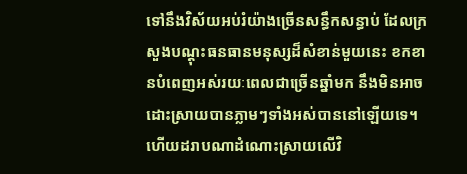ទៅនឹងវិស័យអប់រំយ៉ាងច្រើនសន្ធឹកសន្ធាប់ ដែលក្រសួងបណ្តុះធនធានមនុស្សដ៏សំខាន់មួយនេះ ខកខានបំពេញអស់រយៈពេលជាច្រើនឆ្នាំមក នឹងមិនអាចដោះស្រាយបានភ្លាមៗទាំងអស់បាននៅឡើយទេ។ ហើយដរាបណាដំណោះស្រាយលើវិ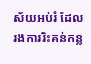ស័យអប់រំ ដែលរងការរិះគន់កន្ល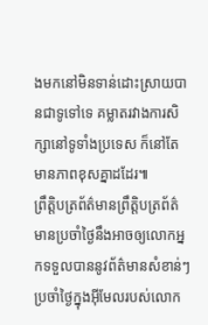ងមកនៅមិនទាន់ដោះស្រាយបានជាទូទៅទេ គម្លាតរវាងការសិក្សានៅទូទាំងប្រទេស ក៏នៅតែមានភាពខុសគ្នាដដែរ៕
ព្រឹត្តិបត្រព័ត៌មានព្រឹត្តិបត្រព័ត៌មានប្រចាំថ្ងៃនឹងអាចឲ្យលោកអ្នកទទួលបាននូវព័ត៌មានសំខាន់ៗប្រចាំថ្ងៃក្នុងអ៊ីមែលរបស់លោក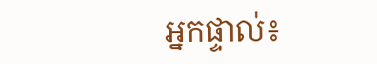អ្នកផ្ទាល់៖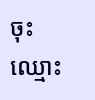ចុះឈ្មោះ